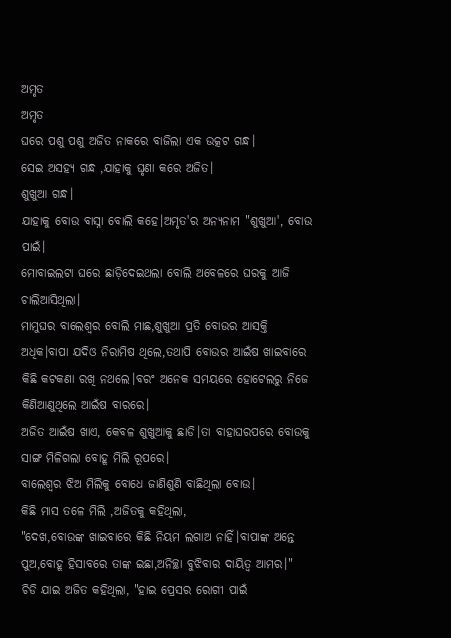ଅମୃତ
ଅମୃତ
ଘରେ ପଶୁ ପଶୁ ଅଜିତ ନାକରେ ବାଜିଲା ଏକ ଉତ୍କଟ ଗନ୍ଧ।
ସେଇ ଅସହ୍ୟ ଗନ୍ଧ ,ଯାହାକୁ ଘୃଣା କରେ ଅଜିତ।
ଶୁଖୁଆ ଗନ୍ଧ।
ଯାହାକୁ ବୋଉ ବାସ୍ନା ବୋଲି କହେ।ଅମୃତ'ର ଅନ୍ୟନାମ "ଶୁଖୁଆ', ବୋଉ ପାଇଁ।
ମୋବାଇଲଟା ଘରେ ଛାଡ଼ିଦେଇଥଲା ବୋଲି ଅବେଳରେ ଘରକୁ ଆଜି ଚାଲିଆସିଥିଲା।
ମାମୁଘର ବାଲେଶ୍ୱର ବୋଲି ମାଛ,ଶୁଖୁଆ ପ୍ରତି ବୋଉର ଆସକ୍ତି ଅଧିକ।ବାପା ଯଦିଓ ନିରାମିଷ ଥିଲେ,ତଥାପି ବୋଉର ଆଇଁଷ ଖାଇବାରେ କିଛି କଟକଣା ରଖି ନଥଲେ।ବରଂ ଅନେକ ସମୟରେ ହୋଟେଲରୁ ନିଜେ କିଣିଆଣୁଥିଲେ ଆଇଁଷ ବାରରେ।
ଅଜିତ ଆଇଁଷ ଖାଏ, କେବଳ ଶୁଖୁଆକୁ ଛାଡି।ତା ବାହାଘରପରେ ବୋଉକୁ ସାଙ୍ଗ ମିଳିଗଲା ବୋହୂ ମିଲି ରୂପରେ।
ବାଲେଶ୍ବର ଝିଅ ମିଲିକୁ ବୋଧେ ଜାଣିଶୁଣି ବାଛିଥିଲା ବୋଉ।
କିଛି ମାସ ତଳେ ମିଲି ,ଅଜିତକୁ କହିଥିଲା,
"ଦେଖ,ବୋଉଙ୍କ ଖାଇବାରେ କିଛି ନିୟମ ଲଗାଅ ନାହିଁ।ବାପାଙ୍କ ଅନ୍ତେ ପୁଅ,ବୋହୂ ହିସାବରେ ତାଙ୍କ ଇଛା,ଅନିଚ୍ଛା ବୁଝିବାର ଦାୟିତ୍ୱ ଆମର।"
ଚିଡି ଯାଇ ଅଜିତ କହିଥିଲା, "ହାଇ ପ୍ରେସର ରୋଗୀ ପାଇଁ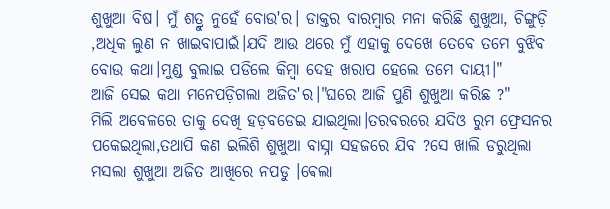ଶୁଖୁଆ ବିଷ। ମୁଁ ଶତ୍ରୁ ନୁହେଁ ବୋଉ'ର। ଡାକ୍ତର ବାରମ୍ବାର ମନା କରିଛି ଶୁଖୁଆ, ଚିଙ୍ଗୁଡ଼ି ,ଅଧିକ ଲୁଣ ନ ଖାଇବାପାଇଁ।ଯଦି ଆଉ ଥରେ ମୁଁ ଏହାକୁ ଦେଖେ ତେବେ ତମେ ବୁଝିବ ବୋଉ କଥା।ମୁଣ୍ଡ ବୁଲାଇ ପଡିଲେ କିମ୍ବା ଦେହ ଖରାପ ହେଲେ ତମେ ଦାୟୀ।"
ଆଜି ସେଇ କଥା ମନେପଡ଼ିଗଲା ଅଜିତ'ର।"ଘରେ ଆଜି ପୁଣି ଶୁଖୁଆ କରିଛ ?"
ମିଲି ଅବେଳରେ ତାକୁ ଦେଖି ହଡ଼ବଡେଇ ଯାଇଥିଲା।ତରବରରେ ଯଦିଓ ରୁମ ଫ୍ରେସନର ପକେଇଥିଲା,ତଥାପି କଣ ଇଲିଶି ଶୁଖୁଆ ବାସ୍ନା ସହଜରେ ଯିବ ?ସେ ଖାଲି ଡରୁଥିଲା ମସଲା ଶୁଖୁଆ ଅଜିତ ଆଖିରେ ନପଡୁ ।ଵେଲା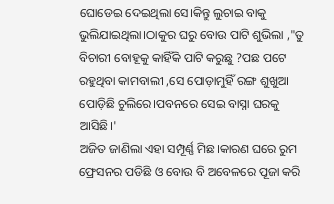ଘୋଡେଇ ଦେଇଥିଲା ସେ।କିନ୍ତୁ ଲୁଚାଇ ବାକୁ ଭୁଲିଯାଇଥିଲା।ଠାକୁର ଘରୁ ବୋଉ ପାଟି ଶୁଭିଲା ,"ତୁ ବିଚାରୀ ବୋହୂକୁ କାହିଁକି ପାଟି କରୁଛୁ ?ପଛ ପଟେ ରହୁଥିବା କାମବାଲୀ ,ସେ ପୋଡ଼ାମୁହିଁ ରଙ୍ଗ ଶୁଖୁଆ ପୋଡ଼ିଛି ଚୁଲିରେ।ପବନରେ ସେଇ ବାସ୍ନା ଘରକୁ ଆସିଛି।'
ଅଜିତ ଜାଣିଲା ଏହା ସମ୍ପୂର୍ଣ୍ଣ ମିଛ।କାରଣ ଘରେ ରୁମ ଫ୍ରେସନର ପଡିଛି ଓ ବୋଉ ବି ଅବେଳରେ ପୂଜା କରି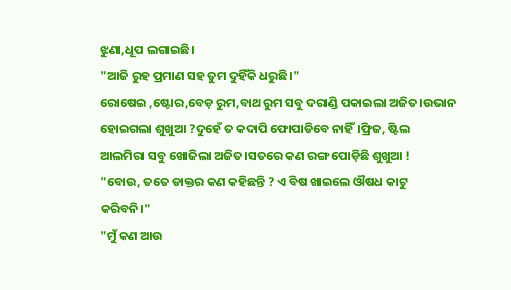ଝୁଣା,ଧୂପ ଲଗାଇଛି।
"ଆଜି ରୁହ ପ୍ରମାଣ ସହ ତୁମ ଦୁହିଁକି ଧରୁଛି।"
ରୋଷେଇ ,ଷ୍ଟୋର,ବେଡ଼ ରୁମ,ବାଥ ରୁମ ସବୁ ଦରାଣ୍ଡି ପକାଇଲା ଅଜିତ।ଉଭାନ ହୋଇଗଲା ଶୁଖୁଆ ?ଦୁହେଁ ତ କଦାପି ଫୋପାଡିବେ ନାହିଁ।ଫ୍ରିଜ, ଷ୍ଟିଲ ଆଲମିରା ସବୁ ଖୋଜିଲା ଅଜିତ।ସତରେ କଣ ରଙ୍ଗ ପୋଡ଼ିଛି ଶୁଖୁଆ !
"ବୋଉ, ତତେ ଡାକ୍ତର କଣ କହିଛନ୍ତି ? ଏ ବିଷ ଖାଇଲେ ଔଷଧ କାଟୁ କରିବନି।"
"ମୁଁ କଣ ଆଉ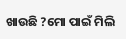ଖାଉଛି ?ମୋ ପାଇଁ ମିଲି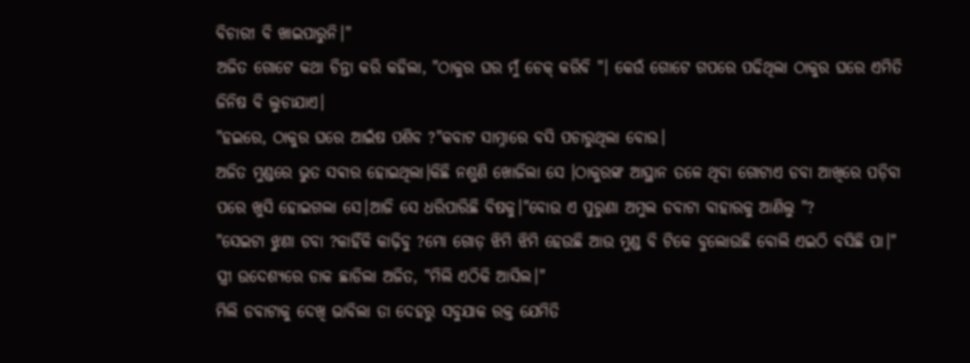ବିଚାରୀ ବି ଖାଇପାରୁନି।"
ଅଜିତ ଗୋଟେ କଥା ଚିନ୍ତା କରି କହିଲା, "ଠାକୁର ଘର ମୁଁ ଚେକ୍ କରିବି "। କେଉଁ ଗୋଟେ ଗପରେ ପଢିଥିଲା ଠାକୁର ଘରେ ଏମିତି ଜିନିଷ ବି ଲୁଚାଯାଏ।
"ହଇରେ, ଠାକୁର ଘରେ ଆଇଁଷ ପଶିବ ?"କବାଟ ସାମ୍ନାରେ ବସି ପଚାରୁଥିଲା ବୋଉ।
ଅଜିତ ମୁଣ୍ଡରେ ଭୁତ ସଵାର ହୋଇଥିଲା।କିଛି ନଶୁଣି ଖୋଜିଲା ସେ ।ଠାକୁରଙ୍କ ଆସ୍ଥାନ ତଳେ ଥିବା ଗୋଟାଏ ଡବା ଆଖିରେ ପଡ଼ିବା ପରେ ଖୁସି ହୋଇଗଲା ସେ।ଆଜି ସେ ଧରିପାରିଛି ବିଷକୁ।"ବୋଉ ଏ ପୁରୁଣା ଅମୁଲ ଡବାଟା ବାହାରକୁ ଆଣିଲୁ "?
"ସେଇଟା ଝୁଣା ଡବା ?କାହିଁକି କାଢ଼ିବୁ ?ମୋ ଗୋଡ଼ ଝିମି ଝିମି ହେଉଛି ଆଉ ମୁଣ୍ଡ ବି ଟିକେ ବୁଲୋଉଛି ବୋଲି ଏଇଠି ବସିଛି ପା।"
ସ୍ତ୍ରୀ ଉଦେଶ୍ୟରେ ଡାକ ଛାଡିଲା ଅଜିତ, "ମିଲି ଏଠିକି ଆସିଲ।"
ମିଲି ଡବାଟାକୁ ଦେଖି ଭାବିଲା ତା ଦେହରୁ ସବୁଯାକ ରକ୍ତ ଯେମିତି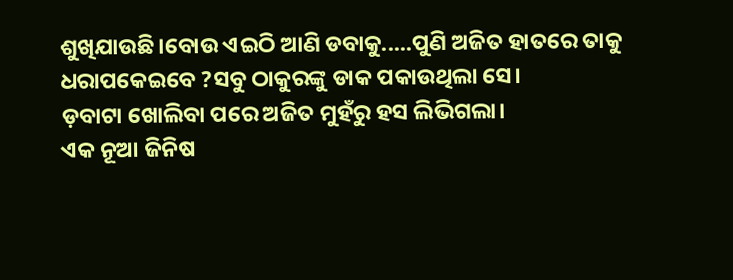ଶୁଖିଯାଉଛି।ବୋଉ ଏଇଠି ଆଣି ଡବାକୁ.....ପୁଣି ଅଜିତ ହାତରେ ତାକୁ ଧରାପକେଇବେ ?ସବୁ ଠାକୁରଙ୍କୁ ଡାକ ପକାଉଥିଲା ସେ।
ଡ଼ବାଟା ଖୋଲିବା ପରେ ଅଜିତ ମୁହଁରୁ ହସ ଲିଭିଗଲା।
ଏକ ନୂଆ ଜିନିଷ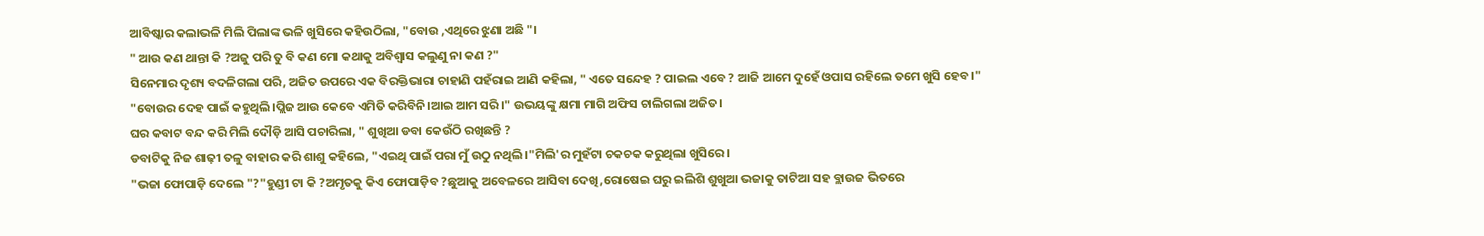ଆବିଷ୍କାର କଲାଭଳି ମିଲି ପିଲାଙ୍କ ଭଳି ଖୁସିରେ କହିଉଠିଲା, "ବୋଉ ,ଏଥିରେ ଝୁଣା ଅଛି "।
" ଆଉ କଣ ଥାନ୍ତା କି ?ଅଜୁ ପରି ତୁ ବି କଣ ମୋ କଥାକୁ ଅବିଶ୍ଵାସ କଲୁଣୁ ନା କଣ ?"
ସିନେମାର ଦୃଶ୍ୟ ବଦଳିଗଲା ପରି, ଅଜିତ ଉପରେ ଏକ ବିରକ୍ତିଭାରା ଚାହାଣି ପହଁରାଇ ଆଣି କହିଲା, " ଏତେ ସନ୍ଦେହ ? ପାଇଲ ଏବେ ? ଆଜି ଆମେ ଦୁହେଁ ଓପାସ ରହିଲେ ତମେ ଖୁସି ହେବ।"
"ବୋଉର ଦେହ ପାଇଁ କହୁଥିଲି।ପ୍ଲିଜ ଆଉ କେବେ ଏମିତି କରିବିନି।ଆଇ ଆମ ସରି।" ଉଭୟଙ୍କୁ କ୍ଷମା ମାଗି ଅଫିସ ଚାଲିଗଲା ଅଜିତ।
ଘର କବାଟ ବନ୍ଦ କରି ମିଲି ଦୌଡ଼ି ଆସି ପଚାରିଲା, " ଶୁଖିଆ ଡବା କେଉଁଠି ରଖିଛନ୍ତି ?
ଡବାଟିକୁ ନିଜ ଶାଢ଼ୀ ତଳୁ ବାହାର କରି ଶାଶୁ କହିଲେ, "ଏଇଥି ପାଇଁ ପରା ମୁଁ ଉଠୁ ନଥିଲି।"ମିଲି'ର ମୁହଁଟା ଚକଚକ କରୁଥିଲା ଖୁସିରେ।
"ଭଜା ଫୋପାଡ଼ି ଦେଲେ "?"ହୁଣ୍ଡୀ ଟା କି ?ଅମୃତକୁ କିଏ ଫୋପାଡ଼ିବ ?ଛୁଆକୁ ଅବେଳରେ ଆସିବା ଦେଖି,ରୋଷେଇ ଘରୁ ଇଲିଶି ଶୁଖୁଆ ଭଜାକୁ ତାଟିଆ ସହ ବ୍ଲାଉଜ ଭିତରେ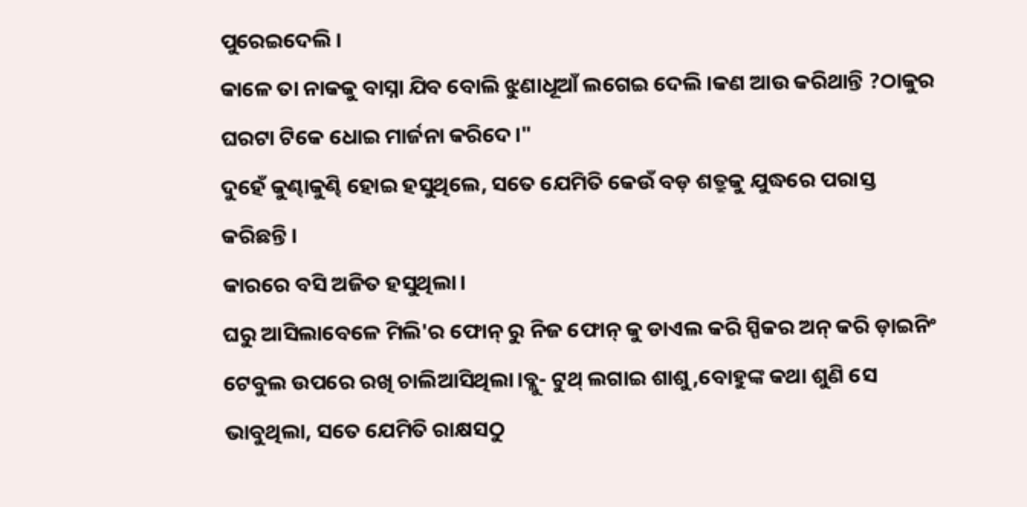ପୁରେଇଦେଲି।
କାଳେ ତା ନାକକୁ ବାସ୍ନା ଯିବ ବୋଲି ଝୁଣାଧୂଆଁ ଲଗେଇ ଦେଲି।କଣ ଆଉ କରିଥାନ୍ତି ?ଠାକୁର ଘରଟା ଟିକେ ଧୋଇ ମାର୍ଜନା କରିଦେ।"
ଦୁହେଁ କୁଣ୍ଢାକୁଣ୍ଢି ହୋଇ ହସୁଥିଲେ, ସତେ ଯେମିତି କେଉଁ ବଡ଼ ଶତ୍ରୁକୁ ଯୁଦ୍ଧରେ ପରାସ୍ତ କରିଛନ୍ତି।
କାରରେ ବସି ଅଜିତ ହସୁଥିଲା।
ଘରୁ ଆସିଲାବେଳେ ମିଲି'ର ଫୋନ୍ ରୁ ନିଜ ଫୋନ୍ କୁ ଡାଏଲ କରି ସ୍ପିକର ଅନ୍ କରି ଡ଼ାଇନିଂ ଟେବୁଲ ଉପରେ ରଖି ଚାଲିଆସିଥିଲା।ବ୍ଲୁ- ଟୁଥ୍ ଲଗାଇ ଶାଶୁ,ବୋହୁଙ୍କ କଥା ଶୁଣି ସେ ଭାବୁଥିଲା, ସତେ ଯେମିତି ରାକ୍ଷସଠୁ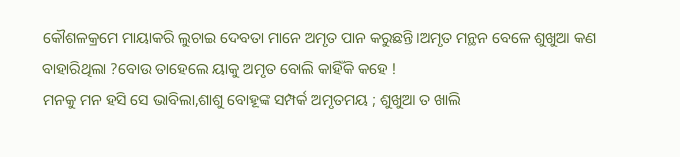କୌଶଳକ୍ରମେ ମାୟାକରି ଲୁଚାଇ ଦେବତା ମାନେ ଅମୃତ ପାନ କରୁଛନ୍ତି।ଅମୃତ ମନ୍ଥନ ବେଳେ ଶୁଖୁଆ କଣ ବାହାରିଥିଲା ?ବୋଉ ତାହେଲେ ୟାକୁ ଅମୃତ ବୋଲି କାହିଁକି କହେ !
ମନକୁ ମନ ହସି ସେ ଭାବିଲା,ଶାଶୁ ବୋହୂଙ୍କ ସମ୍ପର୍କ ଅମୃତମୟ ; ଶୁଖୁଆ ତ ଖାଲି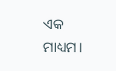ଏକ ମାଧ୍ୟମ।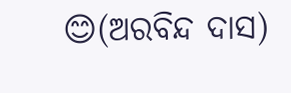😊(ଅରବିନ୍ଦ ଦାସ)